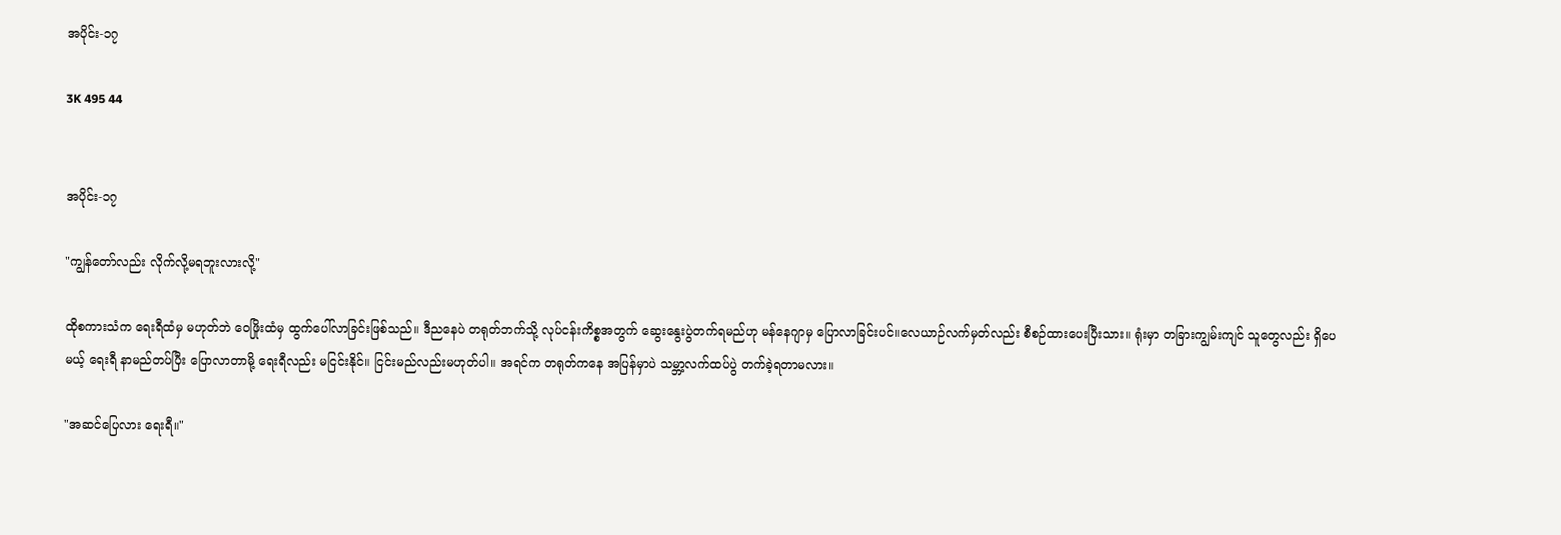အပိုင်း-၁၇

3K 495 44


အပိုင်း-၁၇

"ကျွန်တော်လည်း လိုက်လို့မရဘူးလားလို့"

ထိုစကားသံက ရေးရီထံမှ မဟုတ်ဘဲ ဝေဖြိုးထံမှ ထွက်ပေါ်လာခြင်းဖြစ်သည်။ ဒီညနေပဲ တရုတ်ဘက်သို့ လုပ်ငန်းကိစ္စအတွက် ဆွေးနွေးပွဲတက်ရမည်ဟု မန်နေဂျာမှ ပြောလာခြင်းပင်။လေယာဉ်လက်မှတ်လည်း စီစဉ်ထားပေးပြီးသား။ ရုံးမှာ တခြားကျွမ်းကျင် သူတွေလည်း ရှိပေမယ့် ရေးရီ နာမည်တပ်ပြီး ပြောလာတာမို့ ရေးရီလည်း မငြင်းနိုင်။ ငြင်းမည်လည်းမဟုတ်ပါ။ အရင်က တရုတ်ကနေ အပြန်မှာပဲ သမ္ဘာ့လက်ထပ်ပွဲ တက်ခဲ့ရတာမလား။

"အဆင်ပြေလား ရေးရီ။"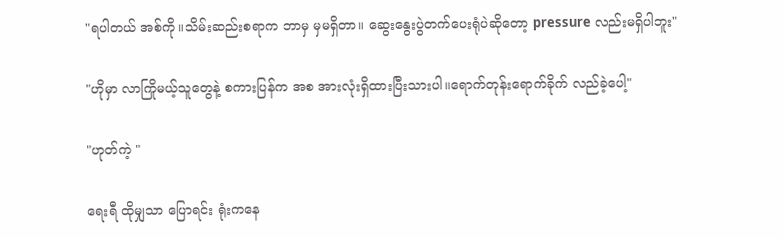"ရပါတယ် အစ်ကို။သိမ်းဆည်းစရာက ဘာမှ မှမရှိတာ။ ဆွေးနွေးပွဲတက်ပေးရုံပဲဆိုတော့ pressure လည်းမရှိပါဘူး"

"ဟိုမှာ လာကြိုမယ့်သူတွေနဲ့ စကားပြန်က အစ အားလုံးရှိထားပြီးသားပါ။ရောက်တုန်းရောက်ခိုက် လည်ခဲ့ပေါ့"

"ဟုတ်ကဲ့ "

ရေးရီ ထိုမျှသာ ပြောရင်း ရုံးကနေ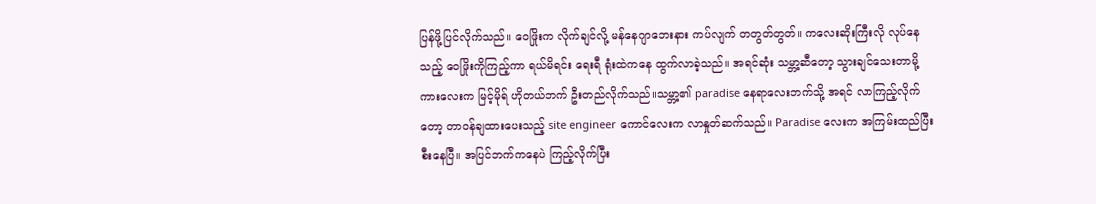ပြန်ဖို့ပြင်လိုက်သည်။ ဝေဖြိုးက လိုက်ချင်လို့ မန်နေဂျာဘေးနား ကပ်လျက် တတွတ်တွတ်။ ကလေးဆိုးကြီးလို လုပ်နေသည့် ဝေဖြိုးကိုကြည့်ကာ ရယ်မိရင်း ရေးရီ ရုံးထဲကနေ ထွက်လာခဲ့သည်။ အရင်ဆုံး သမ္ဘာ့ဆီတော့ သွားချင်သေးတာမို့ ကားလေးက မြင့်မိုရ် ဟိုတယ်ဘက် ဦးတည်လိုက်သည်။သမ္ဘာ့၏ paradise နေရာလေးဘက်သို့ အရင် လာကြည့်လိုက်တော့ တာဝန်ချထားပေးသည့် site engineer ကောင်လေးက လာနှုတ်ဆက်သည်။ Paradise လေးက အကြမ်းထည်ပြီးစီးနေပြီ။ အပြင်ဘက်ကနေပဲ ကြည့်လိုက်ပြီး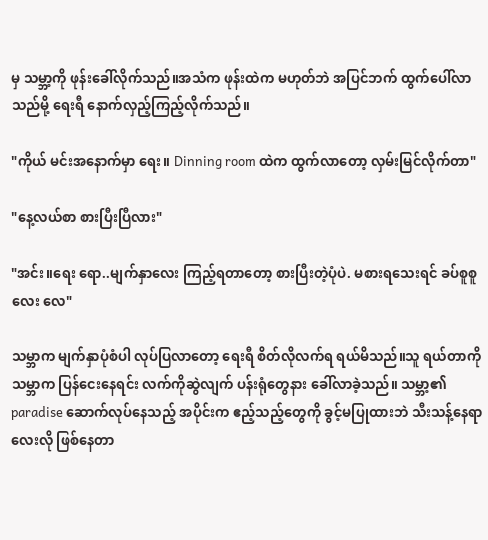မှ သမ္ဘာ့ကို ဖုန်းခေါ်လိုက်သည်။အသံက ဖုန်းထဲက မဟုတ်ဘဲ အပြင်ဘက် ထွက်ပေါ်လာသည်မို့ ရေးရီ နောက်လှည့်ကြည့်လိုက်သည်။

"ကိုယ် မင်းအနောက်မှာ ရေး။ Dinning room ထဲက ထွက်လာတော့ လှမ်းမြင်လိုက်တာ"

"နေ့လယ်စာ စားပြီးပြီလား"

"အင်း။ရေး ရော..မျက်နှာလေး ကြည့်ရတာတော့ စားပြီးတဲ့ပုံပဲ. မစားရသေးရင် ခပ်စူစူလေး လေ"

သမ္ဘာက မျက်နှာပုံစံပါ လုပ်ပြလာတော့ ရေးရီ စိတ်လိုလက်ရ ရယ်မိသည်။သူ ရယ်တာကို သမ္ဘာက ပြန်ငေးနေရင်း လက်ကိုဆွဲလျက် ပန်းရုံတွေနား ခေါ်လာခဲ့သည်။ သမ္ဘာ့၏ paradise ဆောက်လုပ်နေသည့် အပိုင်းက ဧည့်သည့်တွေကို ခွင့်မပြုထားဘဲ သီးသန့်နေရာလေးလို ဖြစ်နေတာ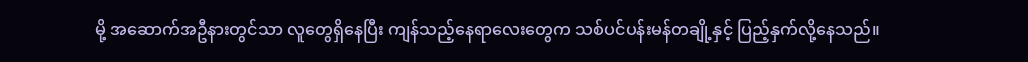မို့ အဆောက်အဦနားတွင်သာ လူတွေရှိနေပြီး ကျန်သည့်နေရာလေးတွေက သစ်ပင်ပန်းမန်တချို့နှင့် ပြည့်နှက်လို့နေသည်။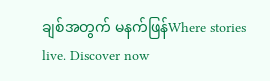ချစ်အတွက် မနက်ဖြန်Where stories live. Discover now